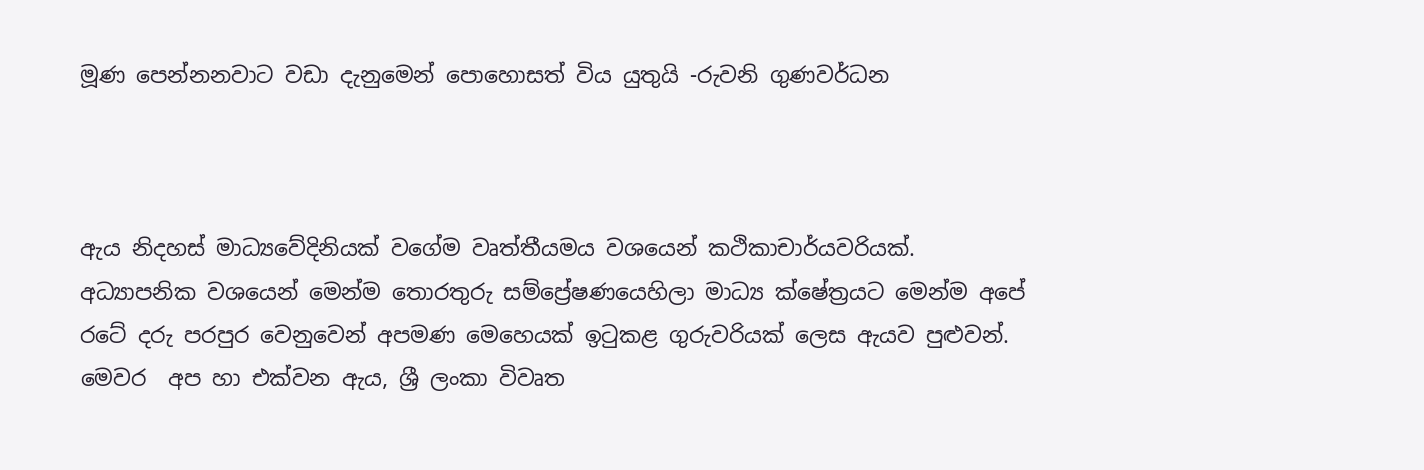මූණ පෙන්නනවාට වඩා දැනුමෙන් පොහොසත් විය යුතුයි -රුවනි ගුණවර්ධන



ඇය නිදහස් මාධ්‍යවේදිනියක් වගේම වෘත්තීයමය වශයෙන් කථිකාචාර්යවරියක්. අධ්‍යාපනික වශයෙන් මෙන්ම තොරතුරු සම්ප්‍රේෂණයෙහිලා මාධ්‍ය ක්ෂේත්‍රයට මෙන්ම අපේ රටේ දරු පරපුර වෙනුවෙන් අපමණ මෙහෙයක් ඉටුකළ ගුරුවරියක් ලෙස ඇයව පුළුවන්. මෙවර  අප හා එක්වන ඇය, ශ්‍රී ලංකා විවෘත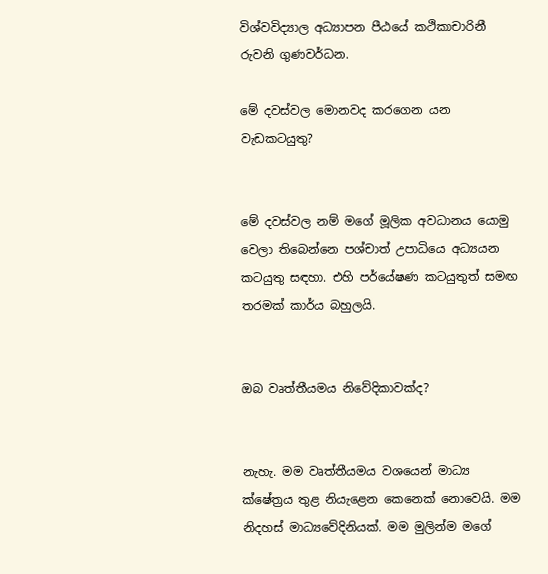විශ්වවිද්‍යාල අධ්‍යාපන පීඨයේ කථිකාචාරිනී රුවනි ගුණවර්ධන.

මේ දවස්වල මොනවද කරගෙන යන වැඩකටයුතු?


මේ දවස්වල නම් මගේ මූලික අවධානය යොමු වෙලා තිබෙන්නෙ පශ්චාත් උපාධියෙ අධ්‍යයන කටයුතු සඳහා. එහි පර්යේෂණ කටයුතුත් සමඟ තරමක් කාර්ය බහුලයි.


ඔබ වෘත්තීයමය නිවේදිකාවක්ද?


නැහැ. මම වෘත්තීයමය වශයෙන් මාධ්‍ය ක්ෂේත්‍රය තුළ නියැළෙන කෙනෙක් නොවෙයි. මම නිදහස් මාධ්‍යවේදිනියක්. මම මුලින්ම මගේ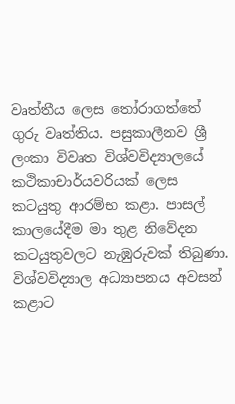වෘත්තීය ලෙස තෝරාගත්තේ ගුරු වෘත්තිය. පසුකාලීනව ශ්‍රී ලංකා විවෘත විශ්වවිද්‍යාලයේ කථිකාචාර්යවරියක් ලෙස කටයුතු ආරම්භ කළා. පාසල් කාලයේදීම මා තුළ නිවේදන කටයුතුවලට නැඹුරුවක් තිබුණා. විශ්වවිද්‍යාල අධ්‍යාපනය අවසන් කළාට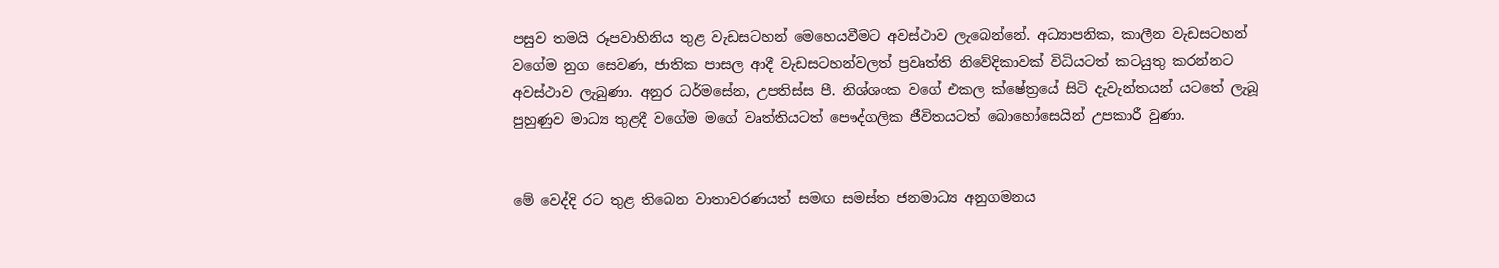පසුව තමයි රූපවාහිනිය තුළ වැඩසටහන් මෙහෙයවීමට අවස්ථාව ලැබෙන්නේ. අධ්‍යාපනික, කාලීන වැඩසටහන් වගේම නුග සෙවණ, ජාතික පාසල ආදී වැඩසටහන්වලත් ප්‍රවෘත්ති නිවේදිකාවක් විධියටත් කටයුතු කරන්නට අවස්ථාව ලැබුණා. අනුර ධර්මසේන, උපතිස්ස පී. නිශ්ශංක වගේ එකල ක්ෂේත්‍රයේ සිටි දැවැන්තයන් යටතේ ලැබූ පුහුණුව මාධ්‍ය තුළදී වගේම මගේ වෘත්තියටත් පෞද්ගලික ජීවිතයටත් බොහෝසෙයින් උපකාරී වුණා.


මේ වෙද්දි රට තුළ තිබෙන වාතාවරණයත් සමඟ සමස්ත ජනමාධ්‍ය අනුගමනය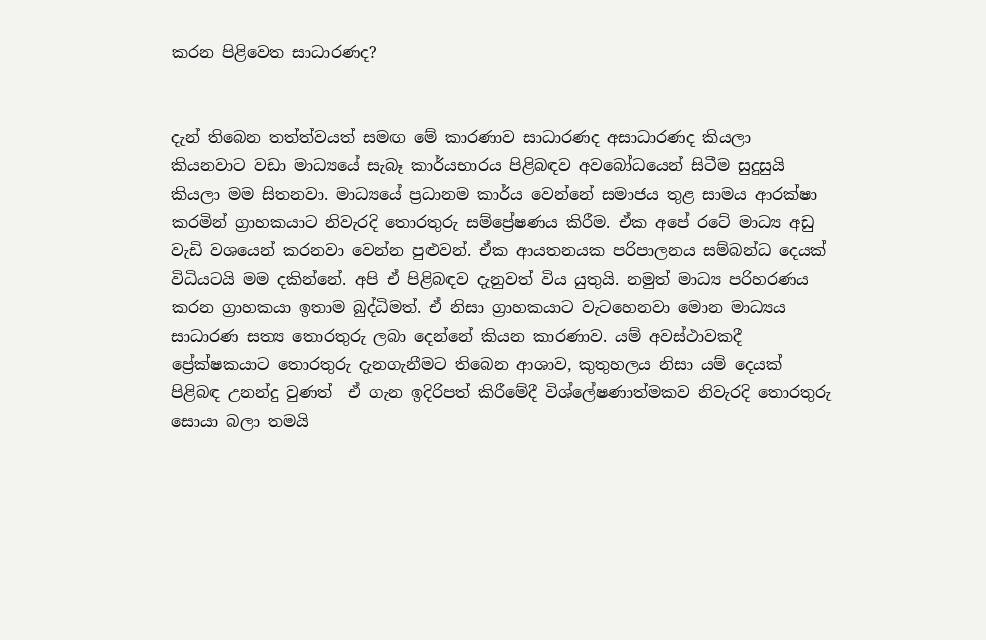කරන පිළිවෙත සාධාරණද?


දැන් තිබෙන තත්ත්වයත් සමඟ මේ කාරණාව සාධාරණද අසාධාරණද කියලා කියනවාට වඩා මාධ්‍යයේ සැබෑ කාර්යභාරය පිළිබඳව අවබෝධයෙන් සිටීම සුදුසුයි කියලා මම සිතනවා. මාධ්‍යයේ ප්‍රධානම කාර්ය වෙන්නේ සමාජය තුළ සාමය ආරක්ෂා කරමින් ග්‍රාහකයාට නිවැරදි තොරතුරු සම්ප්‍රේෂණය කිරීම. ඒක අපේ රටේ මාධ්‍ය අඩු වැඩි වශයෙන් කරනවා වෙන්න පුළුවන්. ඒක ආයතනයක පරිපාලනය සම්බන්ධ දෙයක් විධියටයි මම දකින්නේ. අපි ඒ පිළිබඳව දැනුවත් විය යුතුයි. නමුත් මාධ්‍ය පරිහරණය කරන ග්‍රාහකයා ඉතාම බුද්ධිමත්. ඒ නිසා ග්‍රාහකයාට වැටහෙනවා මොන මාධ්‍යය සාධාරණ සත්‍ය තොරතුරු ලබා දෙන්නේ කියන කාරණාව. යම් අවස්ථාවකදී ප්‍රේක්ෂකයාට තොරතුරු දැනගැනීමට තිබෙන ආශාව, කුතුහලය නිසා යම් දෙයක් පිළිබඳ උනන්දු වුණත්  ඒ ගැන ඉදිරිපත් කිරීමේදී විශ්ලේෂණාත්මකව නිවැරදි තොරතුරු සොයා බලා තමයි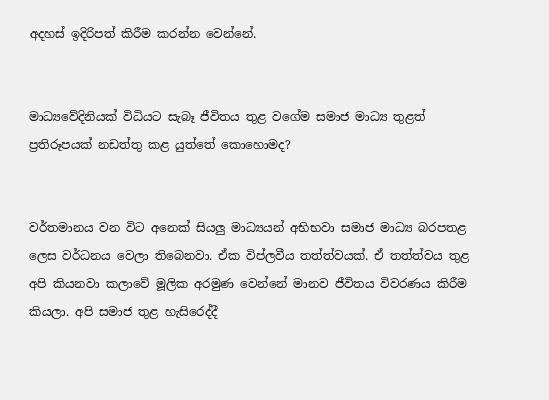අදහස් ඉදිරිපත් කිරීම කරන්න වෙන්නේ.


මාධ්‍යවේදිනියක් විධියට සැබෑ ජීවිතය තුළ වගේම සමාජ මාධ්‍ය තුළත් ප්‍රතිරූපයක් නඩත්තු කළ යුත්තේ කොහොමද?


වර්තමානය වන විට අනෙක් සියලු මාධ්‍යයන් අභිභවා සමාජ මාධ්‍ය බරපතළ ලෙස වර්ධනය වෙලා තිබෙනවා. ඒක විප්ලවීය තත්ත්වයක්. ඒ තත්ත්වය තුළ අපි කියනවා කලාවේ මූලික අරමුණ වෙන්නේ මානව ජීවිතය විවරණය කිරීම කියලා. අපි සමාජ තුළ හැසිරෙද්දී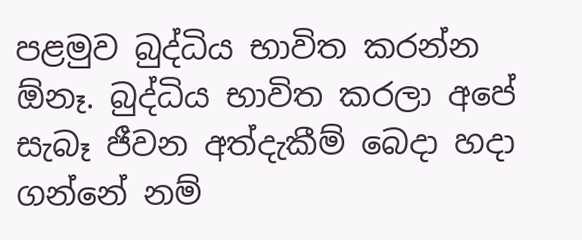පළමුව බුද්ධිය භාවිත කරන්න ඕනෑ. බුද්ධිය භාවිත කරලා අපේ සැබෑ ජීවන අත්දැකීම් බෙදා හදා ගන්නේ නම්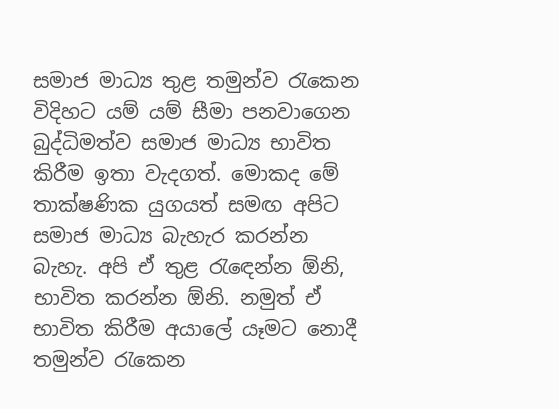සමාජ මාධ්‍ය තුළ තමුන්ව රැකෙන විදිහට යම් යම් සීමා පනවාගෙන බුද්ධිමත්ව සමාජ මාධ්‍ය භාවිත කිරීම ඉතා වැදගත්. මොකද මේ තාක්ෂණික යුගයත් සමඟ අපිට සමාජ මාධ්‍ය බැහැර කරන්න බැහැ. අපි ඒ තුළ රැඳෙන්න ඕනි, භාවිත කරන්න ඕනි. නමුත් ඒ භාවිත කිරීම අයාලේ යෑමට නොදී තමුන්ව රැකෙන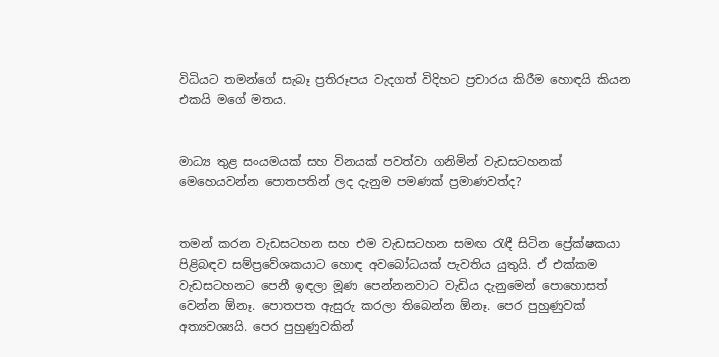විධියට තමන්ගේ සැබෑ ප්‍රතිරූපය වැදගත් විදිහට ප්‍රචාරය කිරීම හොඳයි කියන එකයි මගේ මතය.


මාධ්‍ය තුළ සංයමයක් සහ විනයක් පවත්වා ගනිමින් වැඩසටහනක් මෙහෙයවන්න පොතපතින් ලද දැනුම පමණක් ප්‍රමාණවත්ද?


තමන් කරන වැඩසටහන සහ එම වැඩසටහන සමඟ රැඳී සිටින ප්‍රේක්ෂකයා පිළිබඳව සම්ප්‍රවේශකයාට හොඳ අවබෝධයක් පැවතිය යුතුයි. ඒ එක්කම වැඩසටහනට පෙනී ඉඳලා මූණ පෙන්නනවාට වැඩිය දැනුමෙන් පොහොසත් වෙන්න ඕනෑ. පොතපත ඇසුරු කරලා තිබෙන්න ඕනෑ. පෙර පුහුණුවක් අත්‍යවශ්‍යයි. පෙර පුහුණුවකින්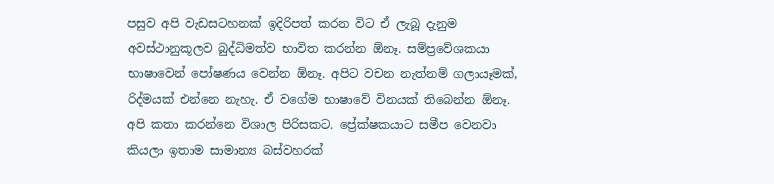පසුව අපි වැඩසටහනක් ඉදිරිපත් කරන විට ඒ ලැබූ දැනුම අවස්ථානුකූලව බුද්ධිමත්ව භාවිත කරන්න ඕනෑ. සම්ප්‍රවේශකයා භාෂාවෙන් පෝෂණය වෙන්න ඕනෑ. අපිට වචන නැත්නම් ගලායෑමක්, රිද්මයක් එන්නෙ නැහැ. ඒ වගේම භාෂාවේ විනයක් තිබෙන්න ඕනෑ. අපි කතා කරන්නෙ විශාල පිරිසකට. ප්‍රේක්ෂකයාට සමීප වෙනවා කියලා ඉතාම සාමාන්‍ය බස්වහරක්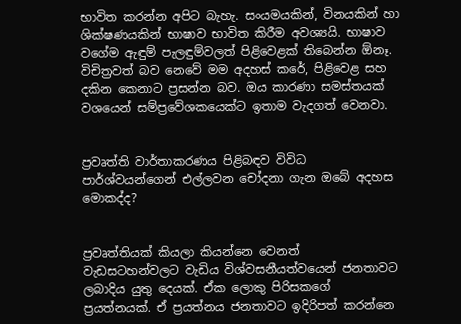භාවිත කරන්න අපිට බැහැ. සංයමයකින්, විනයකින් හා ශික්ෂණයකින් භාෂාව භාවිත කිරීම අවශ්‍යයි. භාෂාව වගේම ඇඳුම් පැලඳුම්වලත් පිළිවෙළක් තිබෙන්න ඕනෑ. විචිත්‍රවත් බව නෙවේ මම අදහස් කරේ, පිළිවෙළ සහ දකින කෙනාට ප්‍රසන්න බව. ඔය කාරණා සමස්තයක් වශයෙන් සම්ප්‍රවේශකයෙක්ට ඉතාම වැදගත් වෙනවා.


ප්‍රවෘත්ති වාර්තාකරණය පිළිබඳව විවිධ පාර්ශ්වයන්ගෙන් එල්ලවන චෝදනා ගැන ඔබේ අදහස මොකද්ද?


ප්‍රවෘත්තියක් කියලා කියන්නෙ වෙනත්  වැඩසටහන්වලට වැඩිය විශ්වසනීයත්වයෙන් ජනතාවට ලබාදිය යුතු දෙයක්. ඒක ලොකු පිරිසකගේ ප්‍රයත්නයක්. ඒ ප්‍රයත්නය ජනතාවට ඉදිරිපත් කරන්නෙ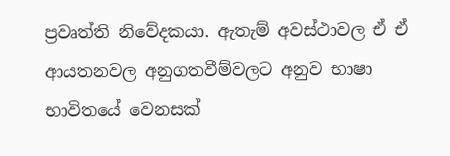ප්‍රවෘත්ති නිවේදකයා. ඇතැම් අවස්ථාවල ඒ ඒ ආයතනවල අනුගතවීම්වලට අනුව භාෂා භාවිතයේ වෙනසක්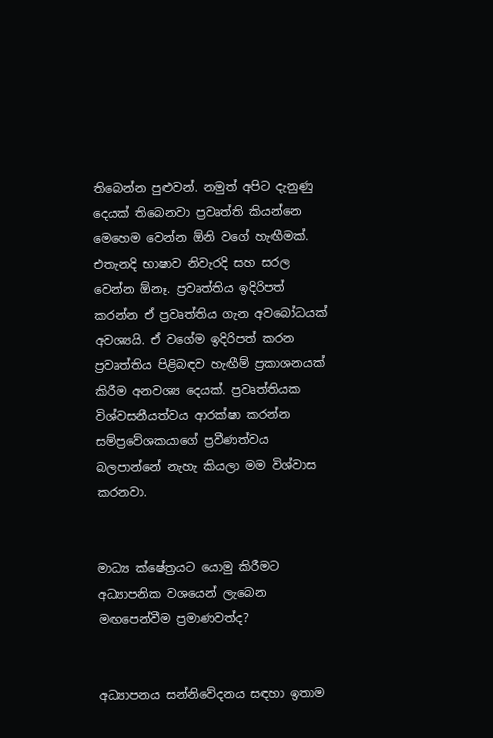තිබෙන්න පුළුවන්. නමුත් අපිට දැනුණු දෙයක් තිබෙනවා ප්‍රවෘත්ති කියන්නෙ මෙහෙම වෙන්න ඕනි වගේ හැඟීමක්. එතැනදි භාෂාව නිවැරදි සහ සරල වෙන්න ඕනෑ. ප්‍රවෘත්තිය ඉදිරිපත් කරන්න ඒ ප්‍රවෘත්තිය ගැන අවබෝධයක් අවශ්‍යයි. ඒ වගේම ඉදිරිපත් කරන ප්‍රවෘත්තිය පිළිබඳව හැඟීම් ප්‍රකාශනයක් කිරීම අනවශ්‍ය දෙයක්. ප්‍රවෘත්තියක විශ්වසනීයත්වය ආරක්ෂා කරන්න සම්ප්‍රවේශකයාගේ ප්‍රවීණත්වය බලපාන්නේ නැහැ කියලා මම විශ්වාස කරනවා.


මාධ්‍ය ක්ෂේත්‍රයට යොමු කිරීමට අධ්‍යාපනික වශයෙන් ලැබෙන මඟපෙන්වීම ප්‍රමාණවත්ද?


අධ්‍යාපනය සන්නිවේදනය සඳහා ඉතාම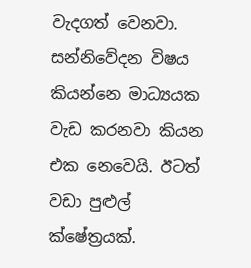වැදගත් වෙනවා. සන්නිවේදන විෂය කියන්නෙ මාධ්‍යයක වැඩ කරනවා කියන එක නෙවෙයි. ඊටත් වඩා පුළුල් ක්ෂේත්‍රයක්.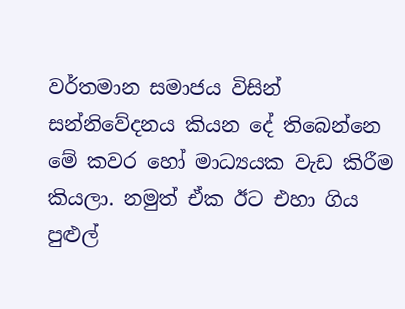වර්තමාන සමාජය විසින් සන්නිවේදනය කියන දේ තිබෙන්නෙ මේ කවර හෝ මාධ්‍යයක වැඩ කිරීම කියලා. නමුත් ඒක ඊට එහා ගිය පුළුල්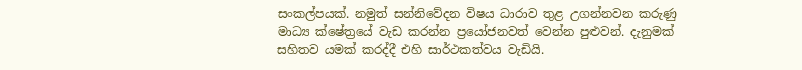සංකල්පයක්. නමුත් සන්නිවේදන විෂය ධාරාව තුළ උගන්නවන කරුණු මාධ්‍ය ක්ෂේත්‍රයේ වැඩ කරන්න ප්‍රයෝජනවත් වෙන්න පුළුවන්. දැනුමක් සහිතව යමක් කරද්දී එහි සාර්ථකත්වය වැඩියි.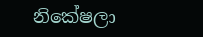නිකේෂලා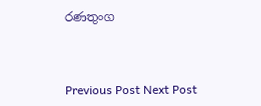රණතුංග



Previous Post Next Post